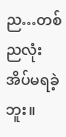ည…တစ်ညလုံး အိပ်မရခဲ့ဘူး။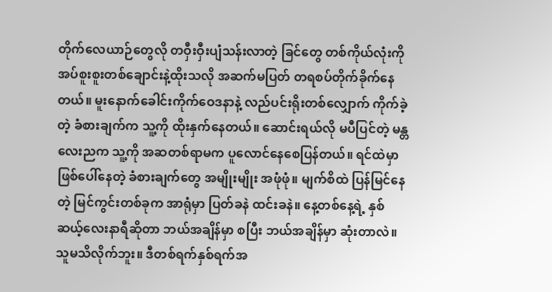တိုက်လေယာဉ်တွေလို တဝှီးဝှီးပျံသန်းလာတဲ့ ခြင်တွေ တစ်ကိုယ်လုံးကို အပ်စူးစူးတစ်ချောင်းနဲ့ထိုးသလို အဆက်မပြတ် တရစပ်တိုက်ခိုက်နေတယ်။ မူးနောက်ခေါင်းကိုက်ဝေဒနာနဲ့ လည်ပင်းရိုးတစ်လျှောက် ကိုက်ခဲ့တဲ့ ခံစားချက်က သူ့ကို ထိုးနှက်နေတယ်။ ဆောင်းရယ်လို မပီပြင်တဲ့ မန္တလေးညက သူ့ကို အဆတစ်ရာမက ပူလောင်နေစေပြန်တယ်။ ရင်ထဲမှာ ဖြစ်ပေါ်နေတဲ့ ခံစားချက်တွေ အမျိုးမျိုး အဖုံဖုံ။ မျက်စိထဲ ပြန်မြင်နေတဲ့ မြင်ကွင်းတစ်ခုက အာရုံမှာ ပြတ်ခနဲ ထင်းခနဲ။ နေ့တစ်နေ့ရဲ့ နှစ်ဆယ့်လေးနာရီဆိုတာ ဘယ်အချိန်မှာ စပြီး ဘယ်အချိန်မှာ ဆုံးတာလဲ။ သူမသိလိုက်ဘူး။ ဒီတစ်ရက်နှစ်ရက်အ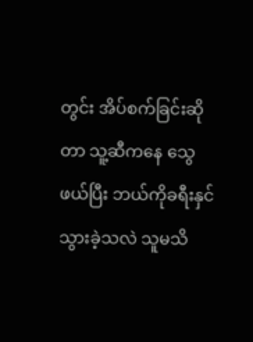တွင်း အိပ်စက်ခြင်းဆိုတာ သူ့ဆီကနေ သွေဖယ်ပြီး ဘယ်ကိုခရီးနှင်သွားခဲ့သလဲ သူမသိ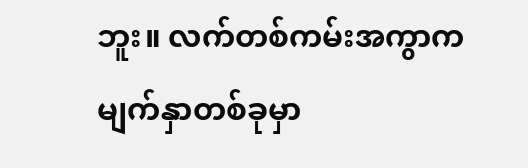ဘူး။ လက်တစ်ကမ်းအကွာက မျက်နှာတစ်ခုမှာ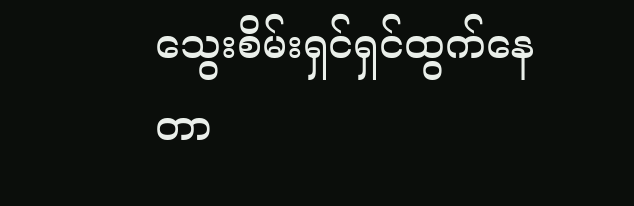သွေးစိမ်းရှင်ရှင်ထွက်နေတာ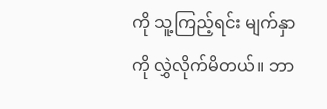ကို သူ့ကြည့်ရင်း မျက်နှာကို လွှဲလိုက်မိတယ်။ ဘာ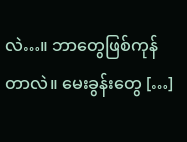လဲ…။ ဘာတွေဖြစ်ကုန်တာလဲ။ မေးခွန်းတွေ […]